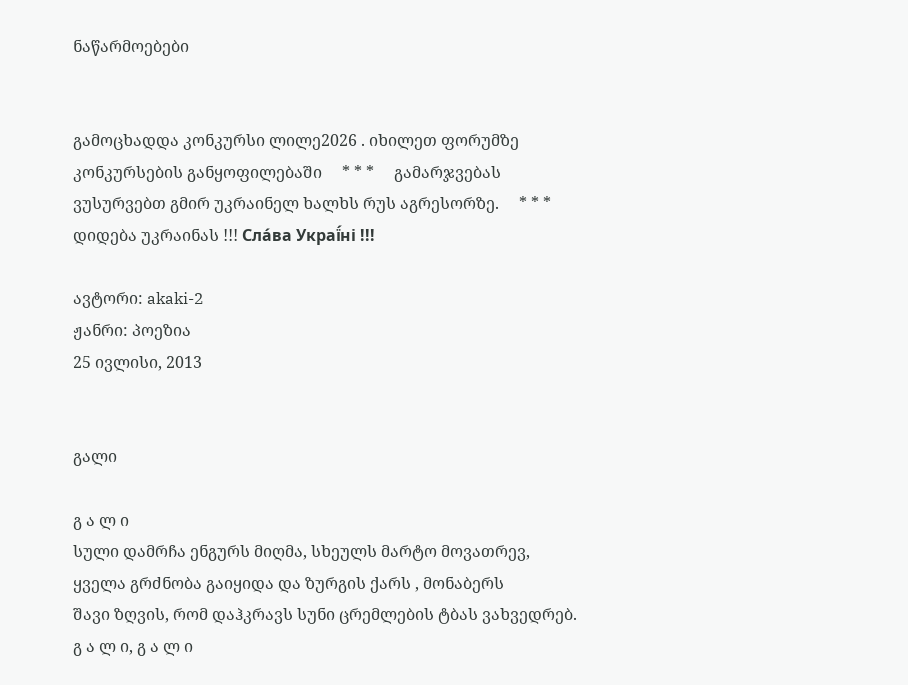ნაწარმოებები


გამოცხადდა კონკურსი ლილე2026 . იხილეთ ფორუმზე კონკურსების განყოფილებაში     * * *     გამარჯვებას ვუსურვებთ გმირ უკრაინელ ხალხს რუს აგრესორზე.     * * *     დიდება უკრაინას !!! Сла́ва Украї́ні !!!

ავტორი: akaki-2
ჟანრი: პოეზია
25 ივლისი, 2013


გალი

გ ა ლ ი
სული დამრჩა ენგურს მიღმა, სხეულს მარტო მოვათრევ,
ყველა გრძნობა გაიყიდა და ზურგის ქარს , მონაბერს
შავი ზღვის, რომ დაჰკრავს სუნი ცრემლების ტბას ვახვედრებ.
გ ა ლ ი, გ ა ლ ი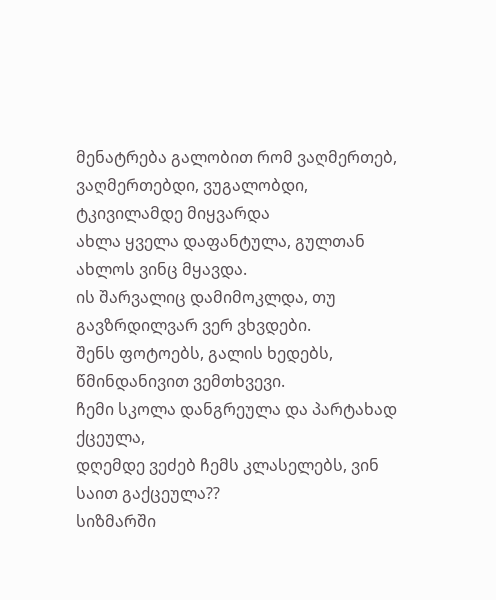მენატრება გალობით რომ ვაღმერთებ,
ვაღმერთებდი, ვუგალობდი, ტკივილამდე მიყვარდა
ახლა ყველა დაფანტულა, გულთან ახლოს ვინც მყავდა.
ის შარვალიც დამიმოკლდა, თუ გავზრდილვარ ვერ ვხვდები.
შენს ფოტოებს, გალის ხედებს, წმინდანივით ვემთხვევი.
ჩემი სკოლა დანგრეულა და პარტახად ქცეულა,
დღემდე ვეძებ ჩემს კლასელებს, ვინ საით გაქცეულა??
სიზმარში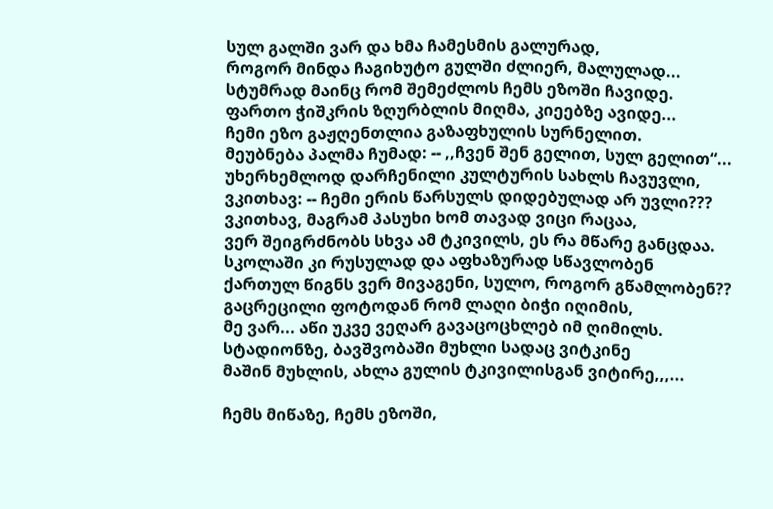სულ გალში ვარ და ხმა ჩამესმის გალურად,
როგორ მინდა ჩაგიხუტო გულში ძლიერ, მალულად...
სტუმრად მაინც რომ შემეძლოს ჩემს ეზოში ჩავიდე.
ფართო ჭიშკრის ზღურბლის მიღმა, კიეებზე ავიდე...
ჩემი ეზო გაჟღენთლია გაზაფხულის სურნელით.
მეუბნება პალმა ჩუმად: -- ,,ჩვენ შენ გელით, სულ გელით“...
უხერხემლოდ დარჩენილი კულტურის სახლს ჩავუვლი,
ვკითხავ: -- ჩემი ერის წარსულს დიდებულად არ უვლი???
ვკითხავ, მაგრამ პასუხი ხომ თავად ვიცი რაცაა,
ვერ შეიგრძნობს სხვა ამ ტკივილს, ეს რა მწარე განცდაა.
სკოლაში კი რუსულად და აფხაზურად სწავლობენ
ქართულ წიგნს ვერ მივაგენი, სულო, როგორ გწამლობენ??
გაცრეცილი ფოტოდან რომ ლაღი ბიჭი იღიმის,
მე ვარ... აწი უკვე ვეღარ გავაცოცხლებ იმ ღიმილს.
სტადიონზე, ბავშვობაში მუხლი სადაც ვიტკინე
მაშინ მუხლის, ახლა გულის ტკივილისგან ვიტირე,,,...

ჩემს მიწაზე, ჩემს ეზოში,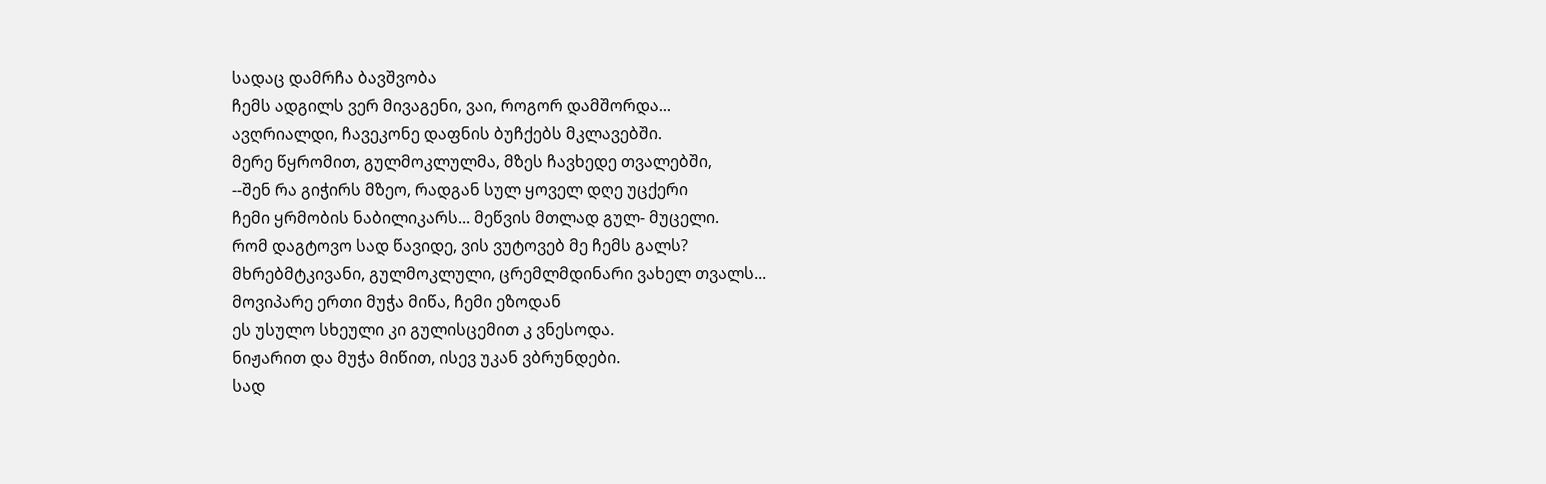სადაც დამრჩა ბავშვობა
ჩემს ადგილს ვერ მივაგენი, ვაი, როგორ დამშორდა...
ავღრიალდი, ჩავეკონე დაფნის ბუჩქებს მკლავებში.
მერე წყრომით, გულმოკლულმა, მზეს ჩავხედე თვალებში,
--შენ რა გიჭირს მზეო, რადგან სულ ყოველ დღე უცქერი
ჩემი ყრმობის ნაბილიკარს... მეწვის მთლად გულ- მუცელი.
რომ დაგტოვო სად წავიდე, ვის ვუტოვებ მე ჩემს გალს?
მხრებმტკივანი, გულმოკლული, ცრემლმდინარი ვახელ თვალს...
მოვიპარე ერთი მუჭა მიწა, ჩემი ეზოდან
ეს უსულო სხეული კი გულისცემით კ ვნესოდა.
ნიჟარით და მუჭა მიწით, ისევ უკან ვბრუნდები.
სად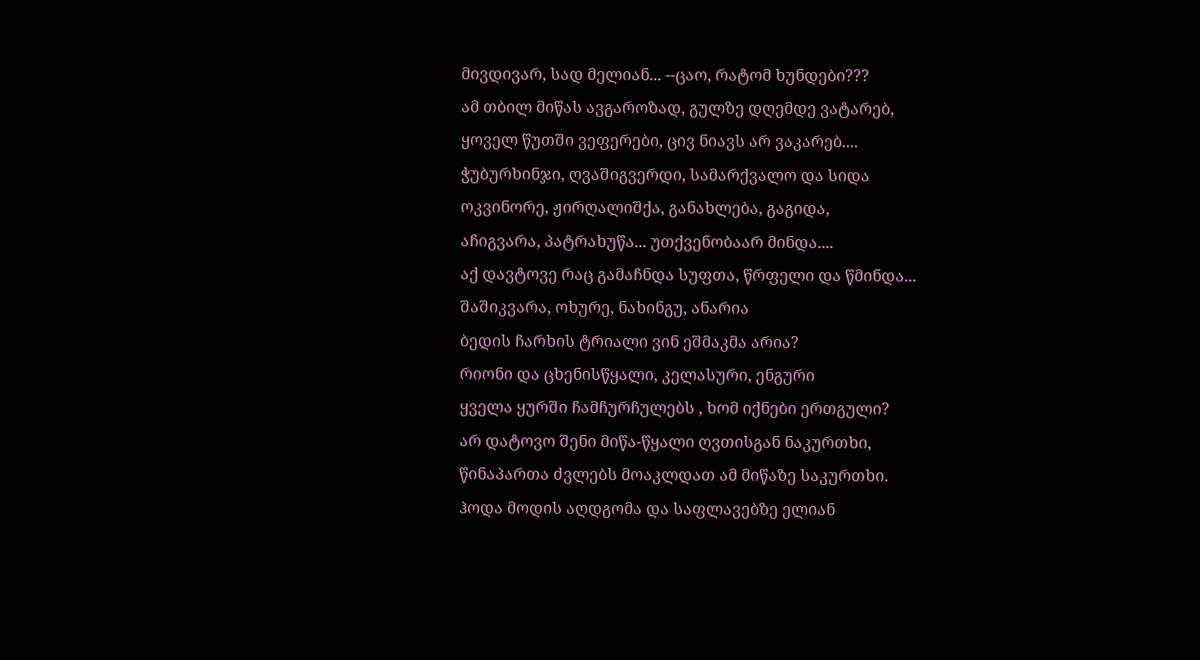მივდივარ, სად მელიან... --ცაო, რატომ ხუნდები???
ამ თბილ მიწას ავგაროზად, გულზე დღემდე ვატარებ,
ყოველ წუთში ვეფერები, ცივ ნიავს არ ვაკარებ....
ჭუბურხინჯი, ღვაშიგვერდი, სამარქვალო და სიდა
ოკვინორე, ჟირღალიშქა, განახლება, გაგიდა,
აჩიგვარა, პატრახუწა... უთქვენობაარ მინდა....
აქ დავტოვე რაც გამაჩნდა სუფთა, წრფელი და წმინდა...
შაშიკვარა, ოხურე, ნახინგუ, ანარია
ბედის ჩარხის ტრიალი ვინ ეშმაკმა არია?
რიონი და ცხენისწყალი, კელასური, ენგური
ყველა ყურში ჩამჩურჩულებს , ხომ იქნები ერთგული?
არ დატოვო შენი მიწა-წყალი ღვთისგან ნაკურთხი,
წინაპართა ძვლებს მოაკლდათ ამ მიწაზე საკურთხი.
ჰოდა მოდის აღდგომა და საფლავებზე ელიან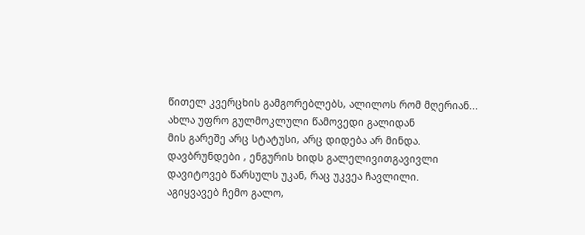წითელ კვერცხის გამგორებლებს, ალილოს რომ მღერიან...
ახლა უფრო გულმოკლული წამოვედი გალიდან
მის გარეშე არც სტატუსი, არც დიდება არ მინდა.
დავბრუნდები , ენგურის ხიდს გალელივითგავივლი
დავიტოვებ წარსულს უკან, რაც უკვეა ჩავლილი.
აგიყვავებ ჩემო გალო,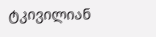ტკივილიან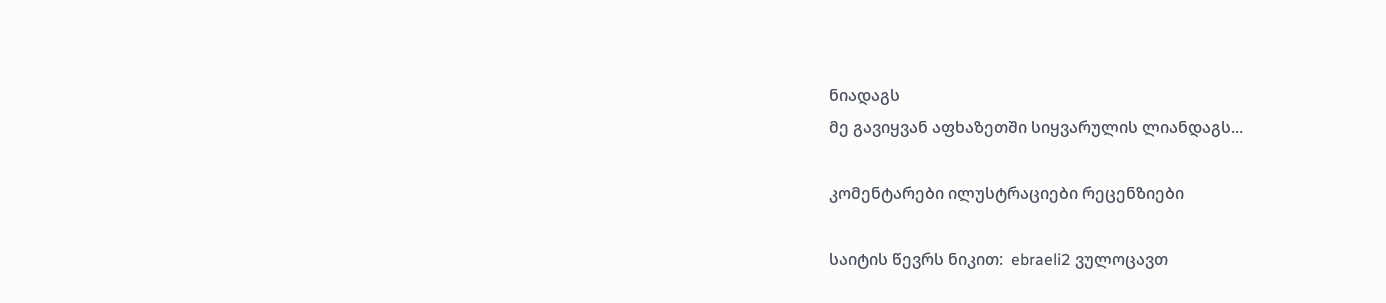ნიადაგს
მე გავიყვან აფხაზეთში სიყვარულის ლიანდაგს...

კომენტარები ილუსტრაციები რეცენზიები

საიტის წევრს ნიკით:  ebraeli2 ვულოცავთ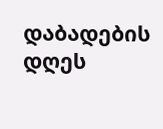დაბადების დღეს